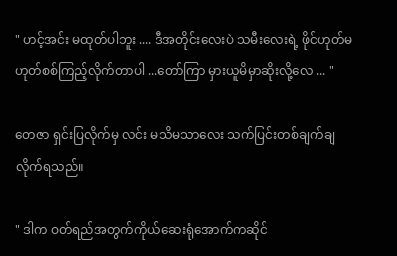" ဟင့်အင်း မထုတ်ပါဘူး .... ဒီအတိုင်းလေးပဲ သမီးလေးရဲ့ ဖိုင်ဟုတ်မဟုတ်စစ်ကြည့်လိုက်တာပါ ...တော်ကြာ မှားယူမိမှာဆိုးလို့လေ ... "

တေဇာ ရှင်းပြလိုက်မှ လင်း မသိမသာလေး သက်ပြင်းတစ်ချက်ချလိုက်ရသည်။

" ဒါက ဝတ်ရည်အတွက်ကိုယ်ဆေးရုံအောက်ကဆိုင်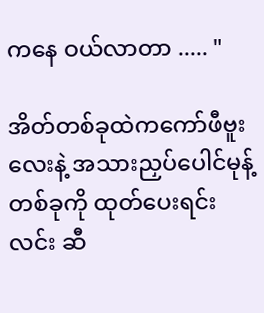ကနေ ဝယ်လာတာ ..... "

အိတ်တစ်ခုထဲကကော်ဖီဗူးလေးနဲ့ အသားညှပ်ပေါင်မုန့်တစ်ခုကို ထုတ်ပေးရင်း လင်း ဆီ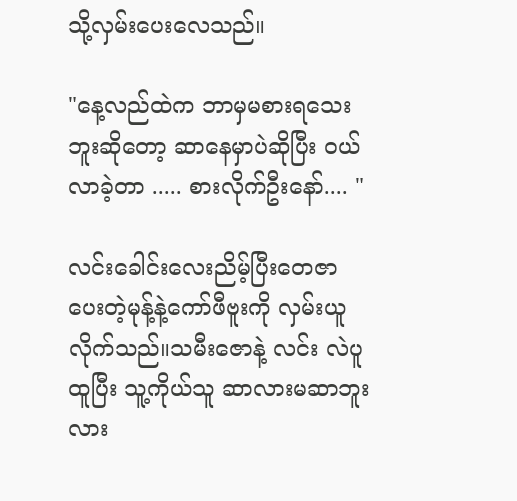သို့လှမ်းပေးလေသည်။

"နေ့လည်ထဲက ဘာမှမစားရသေးဘူးဆိုတော့ ဆာနေမှာပဲဆိုပြီး ဝယ်လာခဲ့တာ ..... စားလိုက်ဦးနော်.... "

လင်းခေါင်းလေးညိမ့်ပြီးတေဇာပေးတဲ့မုန့်နဲ့ကော်ဖီဗူးကို လှမ်းယူလိုက်သည်။သမီးဇောနဲ့ လင်း လဲပူထူပြီး သူ့ကိုယ်သူ ဆာလားမဆာဘူးလား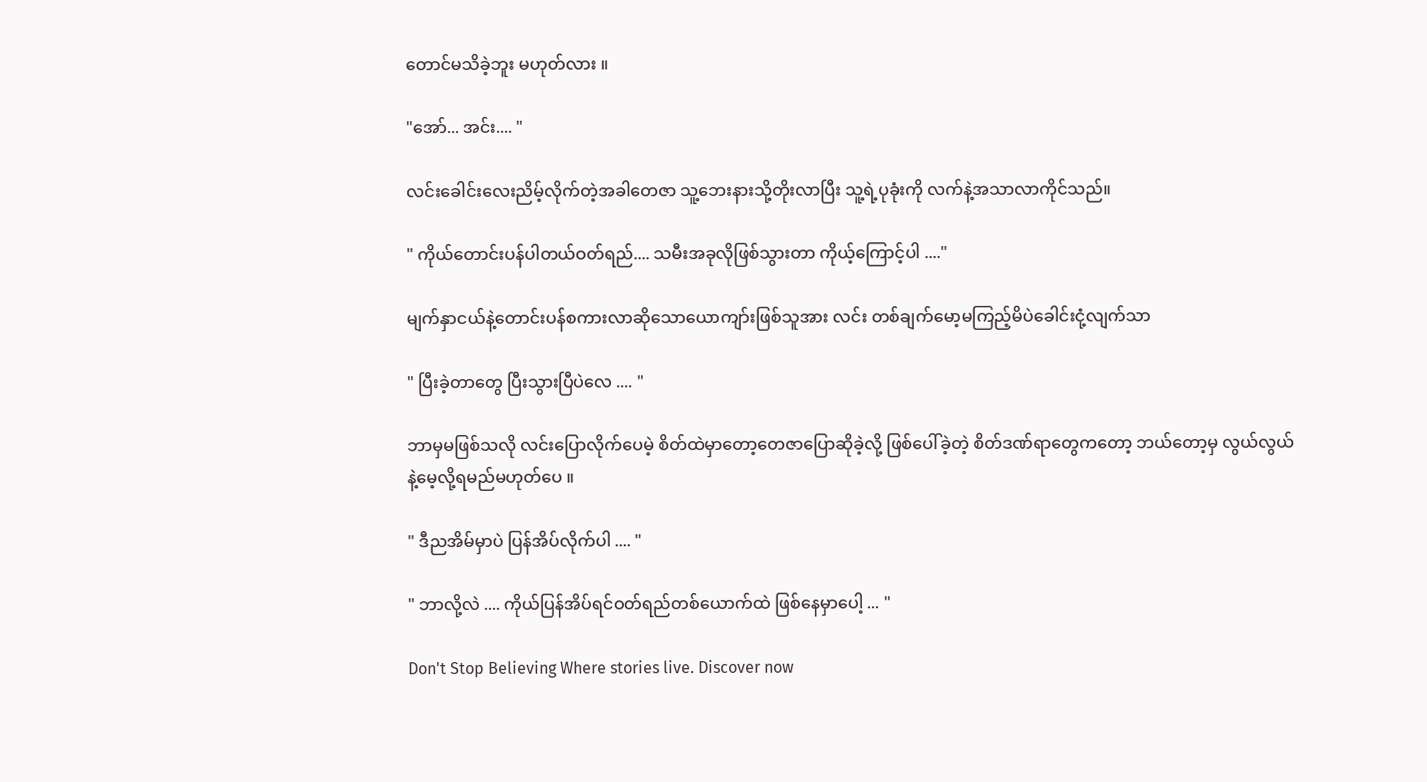တောင်မသိခဲ့ဘူး မဟုတ်လား ။

"အော်... အင်း.... "

လင်းခေါင်းလေးညိမ့်လိုက်တဲ့အခါတေဇာ သူ့ဘေးနားသို့တိုးလာပြီး သူ့ရဲ့ပုခုံးကို လက်နဲ့အသာလာကိုင်သည်။

" ကိုယ်တောင်းပန်ပါတယ်ဝတ်ရည်.... သမီးအခုလိုဖြစ်သွားတာ ကိုယ့်ကြောင့်ပါ ...."

မျက်နှာငယ်နဲ့တောင်းပန်စကားလာဆိုသောယောကျာ်းဖြစ်သူအား လင်း တစ်ချက်မော့မကြည့်မိပဲခေါင်းငုံ့လျက်သာ

" ပြီးခဲ့တာတွေ ပြီးသွားပြီပဲလေ .... "

ဘာမှမဖြစ်သလို လင်းပြောလိုက်ပေမဲ့ စိတ်ထဲမှာတော့တေဇာပြောဆိုခဲ့လို့ ဖြစ်ပေါ်ခဲ့တဲ့ စိတ်ဒဏ်ရာတွေကတော့ ဘယ်တော့မှ လွယ်လွယ်နဲ့မေ့လို့ရမည်မဟုတ်ပေ ။

" ဒီညအိမ်မှာပဲ ပြန်အိပ်လိုက်ပါ .... "

" ဘာလို့လဲ .... ကိုယ်ပြန်အိပ်ရင်ဝတ်ရည်တစ်ယောက်ထဲ ဖြစ်နေမှာပေါ့ ... "

Don't Stop Believing Where stories live. Discover now